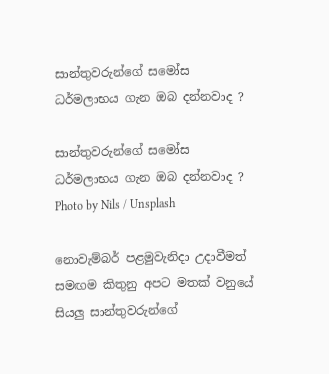සාන්තුවරුන්ගේ සමෝස ධර්මලාභය ගැන ඔබ දන්නවාද ?

සාන්තුවරුන්ගේ සමෝස ධර්මලාභය ගැන ඔබ දන්නවාද ?
Photo by Nils / Unsplash

නොවැම්බර් පළමුවැනිදා උදාවීමත් සමඟම කිතුනු අපට මතක් වනුයේ සියලු සාන්තුවරුන්ගේ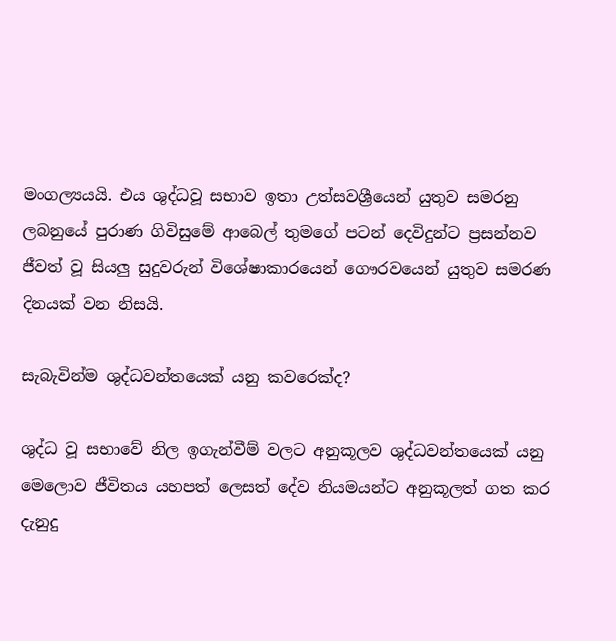මංගල්‍යයයි. එය ශුද්ධවූ සභාව ඉතා උත්සවශ්‍රීයෙන් යුතුව සමරනු ලබනුයේ පුරාණ ගිවිසුමේ ආබෙල් තුමගේ පටන් දෙවිදුන්ට ප්‍රසන්නව ජීවත් වූ සියලු සුදුවරුන් විශේෂාකාරයෙන් ගෞරවයෙන් යුතුව සමරණ දිනයක් වන නිසයි.

සැබැවින්ම ශුද්ධවන්තයෙක් යනු කවරෙක්ද?

ශුද්ධ වූ සභාවේ නිල ඉගැන්වීම් වලට අනුකූලව ශුද්ධවන්තයෙක් යනු මෙලොව ජීවිතය යහපත් ලෙසත් දේව නියමයන්ට අනුකූලත් ගත කර දැනුදු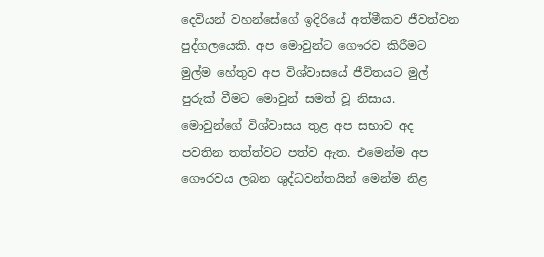දෙවියන් වහන්සේගේ ඉදිරියේ අත්මීකව ජීවත්වන පුද්ගලයෙකි. අප මොවුන්ට ගෞරව කිරීමට මුල්ම හේතුව අප විශ්වාසයේ ජීවිතයට මුල් පුරුක් වීමට මොවුන් සමත් වූ නිසාය. මොවුන්ගේ විශ්වාසය තුළ අප සභාව අද පවතින තත්ත්වට පත්ව ඇත. එමෙන්ම අප ගෞරවය ලබන ශුද්ධවන්තයින් මෙන්ම නිළ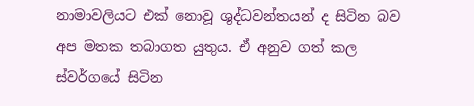නාමාවලියට එක් නොවූ ශුද්ධවන්තයන් ද සිටින බව අප මතක තබාගත යුතුය. ඒ අනුව ගත් කල ස්වර්ගයේ සිටින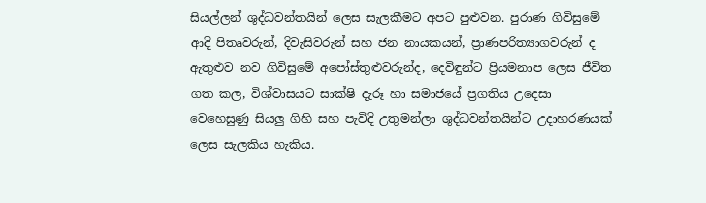සියල්ලන් ශුද්ධවන්තයින් ලෙස සැලකීමට අපට පුළුවන. පුරාණ ගිවිසුමේ ආදි පිතෘවරුන්, දිවැසිවරුන් සහ ජන නායකයන්, ප්‍රාණපරිත්‍යාගවරුන් ද ඇතුළුව නව ගිවිසුමේ අපෝස්තුළුවරුන්ද, දෙවිඳුන්ට ප්‍රියමනාප ලෙස ජීවිත ගත කල, විශ්වාසයට සාක්ෂි දැරූ හා සමාජයේ ප්‍රගතිය උදෙසා වෙහෙසුණු සියලු ගිහි සහ පැවිදි උතුමන්ලා ශුද්ධවන්තයින්ට උදාහරණයක් ලෙස සැලකිය හැකිය.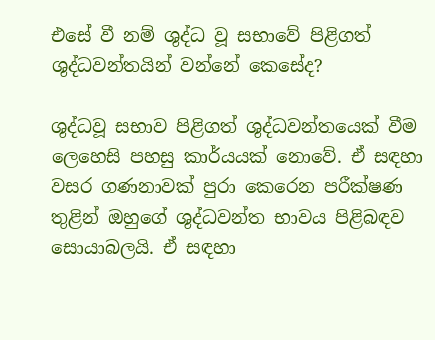එසේ වී නම් ශුද්ධ වූ සභාවේ පිළිගත් ශුද්ධවන්තයින් වන්නේ කෙසේද?

ශුද්ධවූ සභාව පිළිගත් ශුද්ධවන්තයෙක් වීම ලෙහෙසි පහසු කාර්යයක් නොවේ. ඒ සඳහා වසර ගණනාවක් පුරා කෙරෙන පරීක්ෂණ තුළින් ඔහුගේ ශුද්ධවන්ත භාවය පිළිබඳව සොයාබලයි. ඒ සඳහා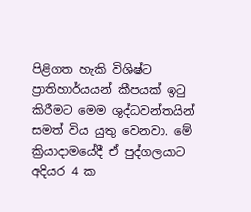පිළිගත හැකි විශිෂ්ට ප්‍රාතිහාර්යයන් කීපයක් ඉටු කිරීමට මෙම ශුද්ධවන්තයින් සමත් විය යුතු වෙනවා. මේ ක්‍රියාදාමයේදී ඒ පුද්ගලයාට අදියර 4 ක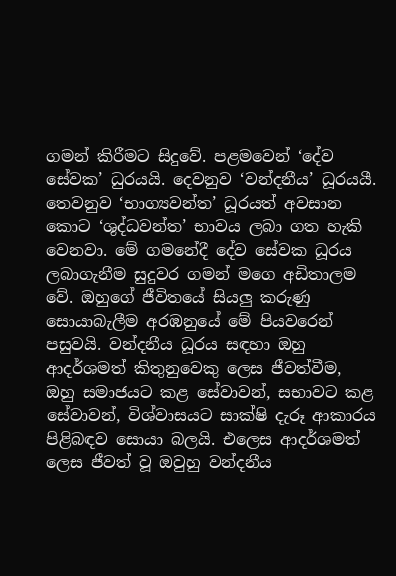ගමන් කිරීමට සිදුවේ. පළමවෙන් ‘දේව සේවක’ ධුරයයි. දෙවනුව ‘වන්දනීය’ ධූරයයී. තෙවනුව ‘භාග්‍යවන්ත’ ධූරයත් අවසාන කොට ‘ශුද්ධවන්ත’ භාවය ලබා ගත හැකි වෙනවා. මේ ගමනේදී දේව සේවක ධූරය ලබාගැනීම සුදුවර ගමන් මගෙ අඩිතාලම වේ. ඔහුගේ ජීවිතයේ සියලු කරුණු සොයාබැලීම අරඹනුයේ මේ පියවරෙන් පසුවයි. වන්දනීය ධූරය සඳහා ඔහු ආදර්ශමත් කිතුනුවෙකු ලෙස ජීවත්වීම, ඔහු සමාජයට කළ සේවාවන්, සභාවට කළ සේවාවන්, විශ්වාසයට සාක්ෂි දැරූ ආකාරය පිළිබඳව සොයා බලයි. එලෙස ආදර්ශමත් ලෙස ජීවත් වූ ඔවුහු වන්දනීය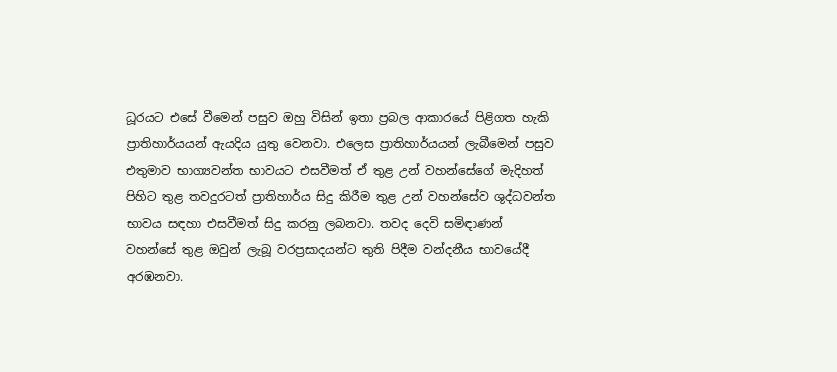ධූරයට එසේ වීමෙන් පසුව ඔහු විසින් ඉතා ප්‍රබල ආකාරයේ පිළිගත හැකි ප්‍රාතිහාර්යයන් ඇයදිය යුතු වෙනවා. එලෙස ප්‍රාතිහාර්යයන් ලැබීමෙන් පසුව එතුමාව භාග්‍යවන්ත භාවයට එසවීමත් ඒ තුළ උන් වහන්සේගේ මැදිහත් පිහිට තුළ තවදුරටත් ප්‍රාතිහාර්ය සිදු කිරීම තුළ උන් වහන්සේව ශුද්ධවන්ත භාවය සඳහා එසවීමත් සිදු කරනු ලබනවා. තවද දෙවි සමිඳාණන් වහන්සේ තුළ ඔවුන් ලැබූ වරප්‍රසාදයන්ට තුති පිදීම වන්දනීය භාවයේදී අරඹනවා.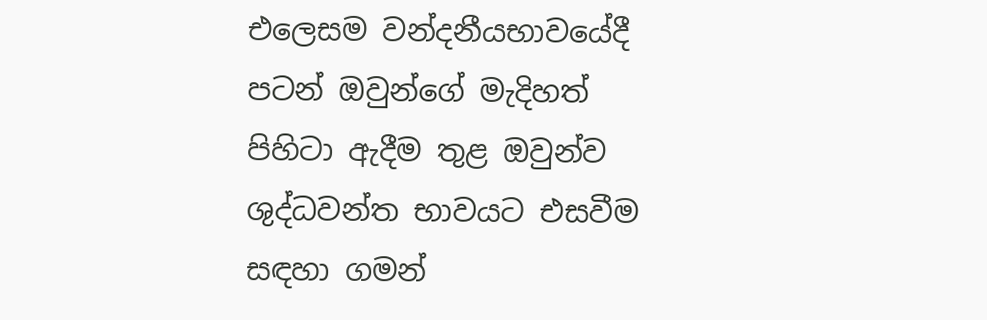එලෙසම වන්දනීයභාවයේදී පටන් ඔවුන්ගේ මැදිහත් පිහිටා ඇදීම තුළ ඔවුන්ව ශුද්ධවන්ත භාවයට එසවීම සඳහා ගමන්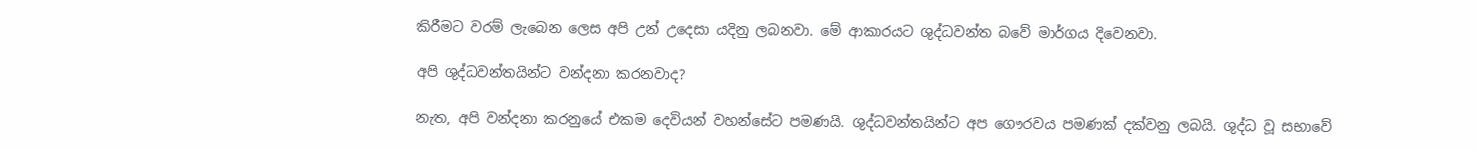කිරීමට වරම් ලැබෙන ලෙස අපි උන් උදෙසා යදිනු ලබනවා. මේ ආකාරයට ශුද්ධවන්ත බවේ මාර්ගය දිවෙනවා.

අපි ශුද්ධවන්තයින්ට වන්දනා කරනවාද?

නැත, අපි වන්දනා කරනුයේ එකම දෙවියන් වහන්සේට පමණයි. ශුද්ධවන්තයින්ට අප ගෞරවය පමණක් දක්වනු ලබයි. ශුද්ධ වූ සභාවේ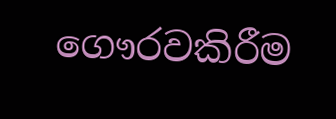ගෞරවකිරීම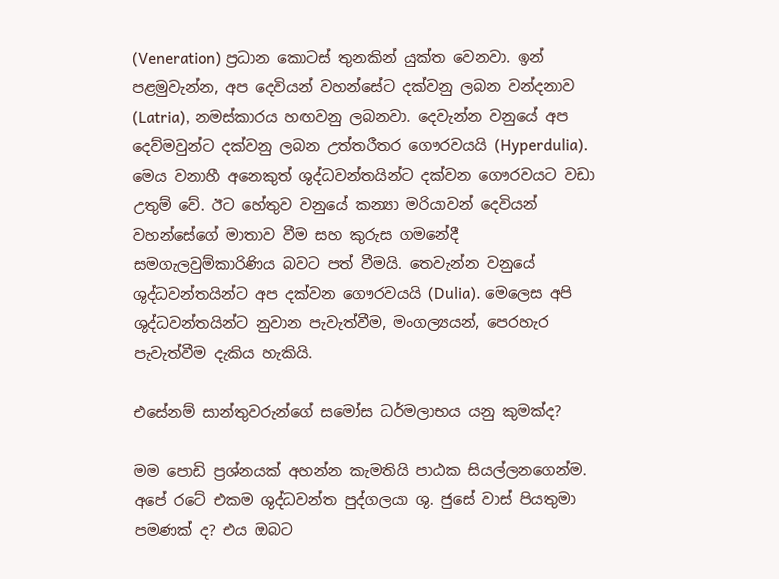(Veneration) ප්‍රධාන කොටස් තුනකින් යුක්ත වෙනවා. ඉන් පළමුවැන්න, අප දෙවියන් වහන්සේට දක්වනු ලබන වන්දනාව (Latria), නමස්කාරය හඟවනු ලබනවා. දෙවැන්න වනුයේ අප දෙව්මවුන්ට දක්වනු ලබන උත්තරීතර ගෞරවයයි (Hyperdulia). මෙය වනාහී අනෙකුත් ශුද්ධවන්තයින්ට දක්වන ගෞරවයට වඩා උතුම් වේ. ඊට හේතුව වනුයේ කන්‍යා මරියාවන් දෙවියන් වහන්සේගේ මාතාව වීම සහ කුරුස ගමනේදී සමගැලවුම්කාරිණිය බවට පත් වීමයි. තෙවැන්න වනුයේ ශුද්ධවන්තයින්ට අප දක්වන ගෞරවයයි (Dulia). මෙලෙස අපි ශුද්ධවන්තයින්ට නුවාන පැවැත්වීම, මංගල්‍යයන්, පෙරහැර පැවැත්වීම දැකිය හැකියි.

එසේනම් සාන්තුවරුන්ගේ සමෝස ධර්මලාභය යනු කුමක්ද?

මම පොඩි ප්‍රශ්නයක් අහන්න කැමතියි පාඨක සියල්ලනගෙන්ම. අපේ රටේ එකම ශුද්ධවන්ත පුද්ගලයා ශු. ජුසේ වාස් පියතුමා පමණක් ද? එය ඔබට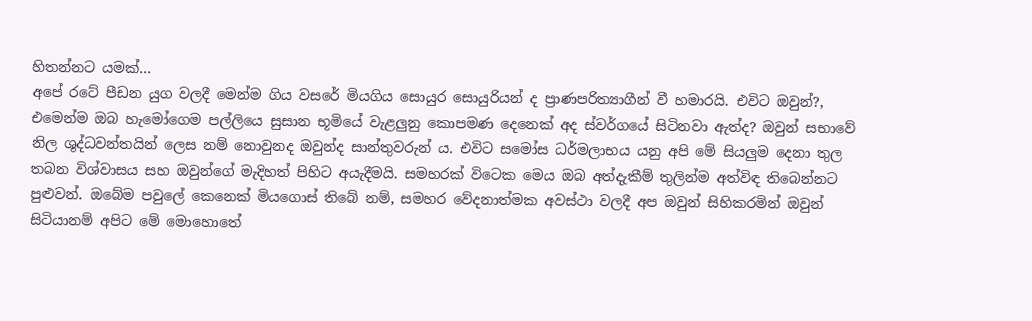හිතන්නට යමක්…
අපේ රටේ පීඩන යුග වලදී මෙන්ම ගිය වසරේ මියගිය සොයුර සොයුරියන් ද ප්‍රාණපරිත්‍යාගීන් වී හමාරයි. එවිට ඔවුන්?, එමෙන්ම ඔබ හැමෝගෙම පල්ලියෙ සුසාන භූමියේ වැළලුනු කොපමණ දෙනෙක් අද ස්වර්ගයේ සිටිනවා ඇත්ද? ඔවුන් සභාවේ නිල ශුද්ධවන්තයින් ලෙස නම් නොවුනද ඔවුන්ද සාන්තුවරුන්‍ ය. එවිට සමෝස ධර්මලාභය යනු අපි මේ සියලුම දෙනා තුල තබන විශ්වාසය සහ ඔවුන්ගේ මැදිහත් පිහිට අයැදීමයි. සමහරක් විටෙක මෙය ඔබ අත්දැකීම් තුලින්ම අත්විඳ තිබෙන්නට පුළුවන්. ඔබේම පවුලේ කෙනෙක් මියගොස් තිබේ නම්, සමහර වේදනාත්මක අවස්ථා වලදී අප ඔවුන් සිහිකරමින් ඔවුන් සිටියානම් අපිට මේ මොහොතේ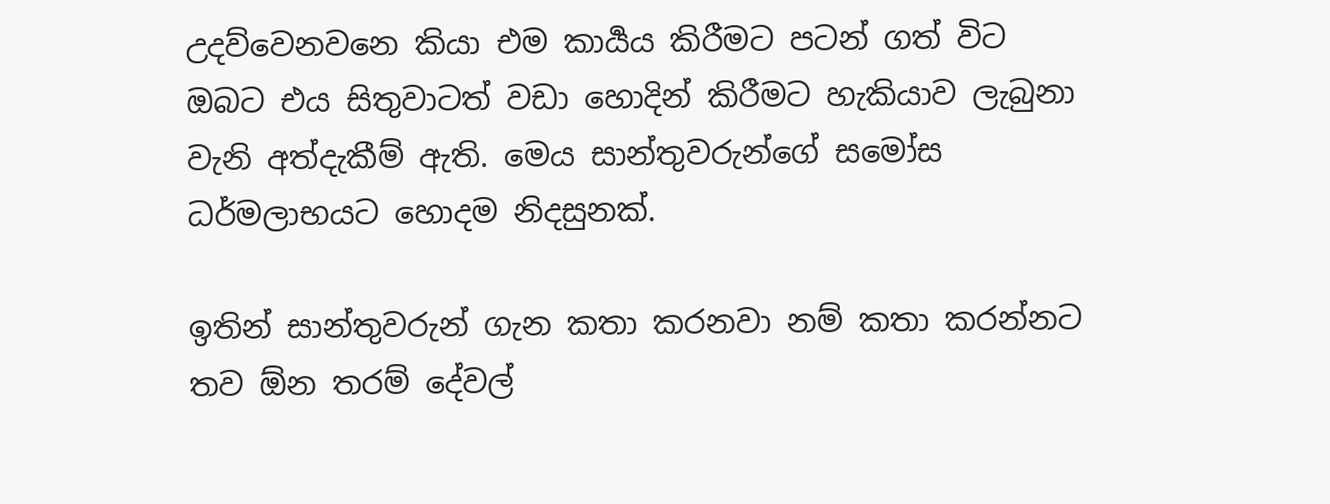උදව්වෙනවනෙ කියා එම කාර්‍යය කිරීමට පටන් ගත් විට ඔබට එය සිතුවාටත් වඩා හොදින් කිරීමට හැකියාව ලැබුනා වැනි අත්දැකීම් ඇති. මෙය සාන්තුවරුන්ගේ සමෝස ධර්මලාභයට හොදම නිදසුනක්.

ඉතින් සාන්තුවරුන් ගැන කතා කරනවා නම් කතා කරන්නට තව ඕන තරම් දේවල්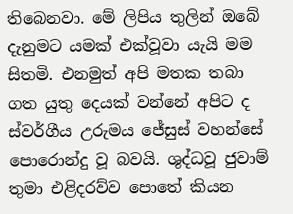තිබෙනවා. මේ ලිපිය තුලින් ඔබේ දැනුමට යමක් එක්වූවා යැයි මම සිතමි. එනමුත් අපි මතක තබා ගත යුතු දෙයක් වන්නේ අපිට ද ස්වර්ගීය උරුමය ජේසුස් වහන්සේ පොරොන්දු වූ බවයි. ශුද්ධවූ ජුවාම් තුමා එළිදරව්ව පොතේ කියන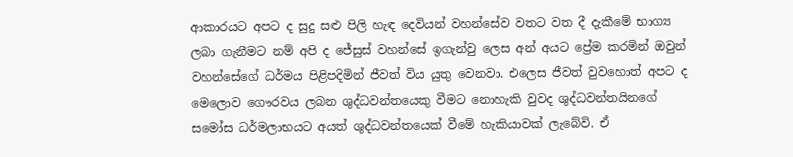ආකාරයට අපට ද සුදු සළු පිලි හැඳ දෙවියන් වහන්සේව වතට වත දී දැකීමේ භාග්‍ය ලබා ගැනීමට නම් අපි ද ජේසුස් වහන්සේ ඉගැන්වු ලෙස අන් අයට ප්‍රේම කරමින් ඔවුන් වහන්සේගේ ධර්මය පිළිපදිමින් ජීවත් විය යුතු වෙනවා. එලෙස ජීවත් වුවහොත් අපට ද මෙලොව ගෞරවය ලබන ශුද්ධවන්තයෙකු වීමට නොහැකි වුවද ශුද්ධවන්තයිනගේ සමෝස ධර්මලාභයට අයත් ශුද්ධවන්තයෙක් වීමේ හැකියාවක් ලැබේවි. ඒ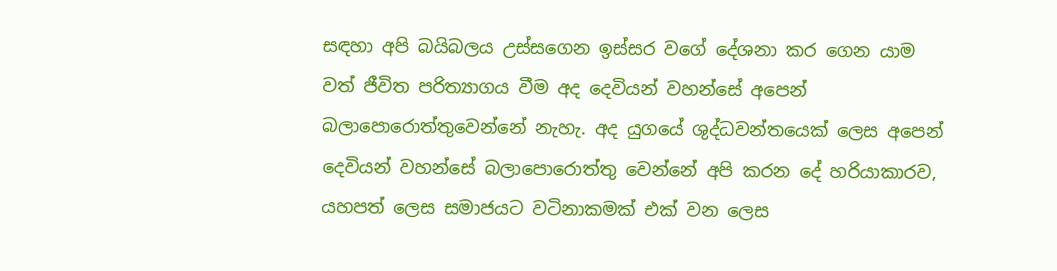සඳහා අපි බයිබලය උස්සගෙන ඉස්සර වගේ දේශනා කර ගෙන යාම වත් ජීවිත පරිත්‍යාගය වීම අද දෙවියන් වහන්සේ අපෙන් බලාපොරොත්තුවෙන්නේ නැහැ. අද යුගයේ ශුද්ධවන්තයෙක් ලෙස අපෙන් දෙවියන් වහන්සේ බලාපොරොත්තු වෙන්නේ අපි කරන දේ හරියාකාරව, යහපත් ලෙස සමාජයට වටිනාකමක් එක් වන ලෙස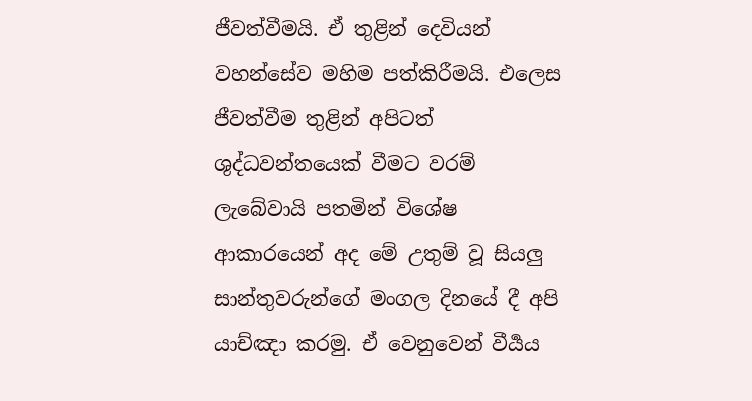ජීවත්වීමයි. ඒ තුළින් දෙවියන් වහන්සේව මහිම පත්කිරීමයි. එලෙස ජීවත්වීම තුළින් අපිටත් ශුද්ධවන්තයෙක් වීමට වරම් ලැබේවායි පතමින් විශේෂ ආකාරයෙන් අද මේ උතුම් වූ සියලු සාන්තුවරුන්ගේ මංගල දිනයේ දී අපි යාච්ඤා කරමු. ඒ වෙනුවෙන් වීර්‍යය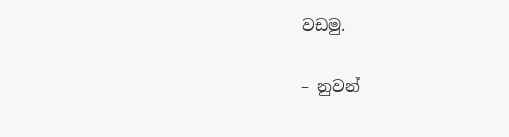වඩමු.

– නුවන්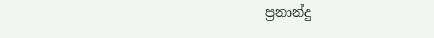ප්‍රනාන්දු